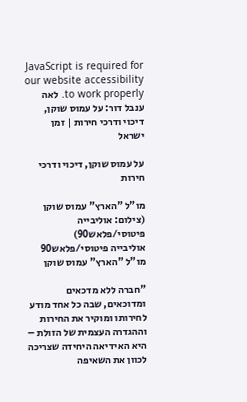JavaScript is required for our website accessibility to work properly. לאה ענבל דור: על עמוס שוקן, דיכוי ודרכי חירות | זמן ישראל

על עמוס שוקן, דיכוי ודרכי חירות

מו"ל "הארץ" עמוס שוקן (צילום: אוליבייה פיטוסי/פלאש90)
אוליבייה פיטוסי/פלאש90
מו"ל "הארץ" עמוס שוקן

"חברה ללא מדכאים ומדוכאים, שבה כל אחד מודע לחירותו ומוקיר את החירות וההגדרה העצמית של הזולת – היא האידיאה היחידה שצריכה לכוון את השאיפה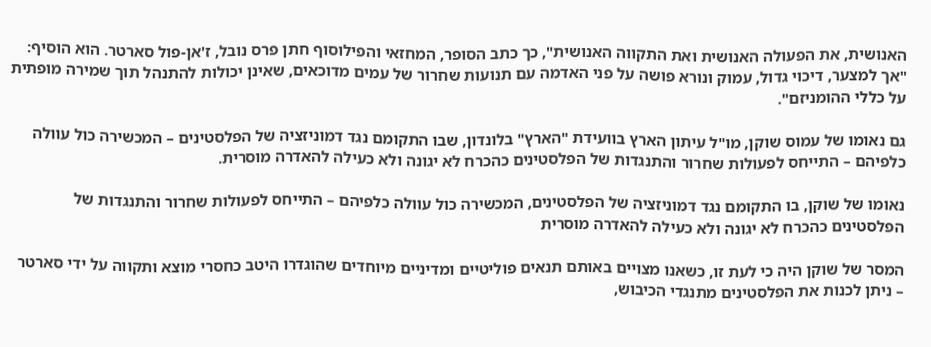האנושית, את הפעולה האנושית ואת התקווה האנושית", כך כתב הסופר, המחזאי והפילוסוף חתן פרס נובל, ז'אן-פול סארטר. הוא הוסיף: "אך למצער, דיכוי גדול, עמוק ונורא פושה על פני האדמה עם תנועות שחרור של עמים מדוכאים, שאינן יכולות להתנהל תוך שמירה מופתית על כללי ההומניזם".

גם נאומו של עמוס שוקן, מו"ל עיתון הארץ בוועידת "הארץ" בלונדון, שבו התקומם נגד דמוניזציה של הפלסטינים – המכשירה כול עוולה כלפיהם – התייחס לפעולות שחרור והתנגדות של הפלסטינים כהכרח לא יגונה ולא כעילה להאדרה מוסרית.

נאומו של שוקן, בו התקומם נגד דמוניזציה של הפלסטינים, המכשירה כול עוולה כלפיהם – התייחס לפעולות שחרור והתנגדות של הפלסטינים כהכרח לא יגונה ולא כעילה להאדרה מוסרית

המסר של שוקן היה כי לעת זו, כשאנו מצויים באותם תנאים פוליטיים ומדיניים מיוחדים שהוגדרו היטב כחסרי מוצא ותקווה על ידי סארטר – ניתן לכנות את הפלסטינים מתנגדי הכיבוש,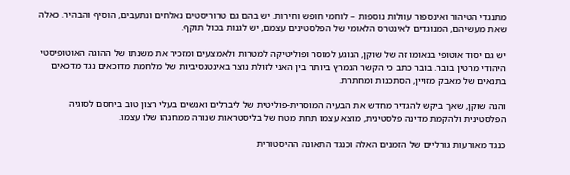מתנגדי הטיהור ואינספור עוולות נוספות – לוחמי חופש וחירות. יש בהם גם טרוריסטים נאלחים ונתעבים, הוסיף והבהיר. כאלה שאת מעשיהם, המנוגדים לאינטרס הלאומי של הפלסטינים עצמם, יש לגנות בכול תוקף.

יש גם יסוד אוטופי בנאומו זה של שוקן, הנוגע למוסר ופוליטיקה למטרות ולאמצעים ומזכיר את משנתו של ההוגה האוטופיסטי היהודי מרטין בובר. בובר כתב כי הקשר הנמרץ ביותר בין האני לזולת נוצר באינטנסיביות של מלחמת מדוכאים נגד מדכאים בתנאים של מאבק מזויין, הסתכנות ומחתרת.

והנה שוקן, שאך ביקש להגדיר מחדש את הבעיה המוסרית-פוליטית של ליברלים ואנשים בעלי רצון טוב ביחסם לסוגיה הפלסטינית ולהקמת מדינה פלסטינית, מוצא עצמו תחת מטח של בליסטראות שנורה ממחנהו שלו עצמו.

כנגד מאורעות גורליים של הזמנים האלה וכנגד התאונה ההיסטורית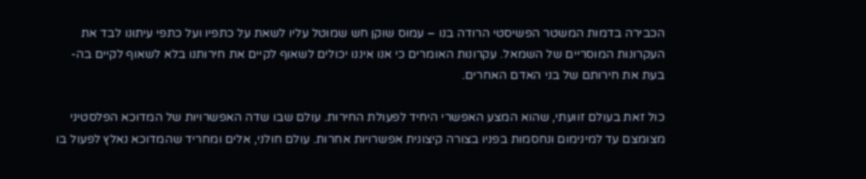הכבירה בדמות המשטר הפשיסטי הרודה בנו – עמוס שוקן חש שמוטל עליו לשאת על כתפיו ועל כתפי עיתונו לבד את העקרונות המוסריים של השמאל. עקרונות האומרים כי אנו איננו יכולים לשאוף לקיים את חירותנו בלא לשאוף לקיים בה-בעת את חירותם של בני האדם האחרים.

כול זאת בעולם זוועתי, שהוא המצע האפשרי היחיד לפעולת החירות. עולם שבו שדה האפשרויות של המדוכא הפלסטיני מצומצם עד למינימום ונחסמות בפניו בצורה קיצונית אפשרויות אחרות. עולם חולני, אלים ומחריד שהמדוכא נאלץ לפעול בו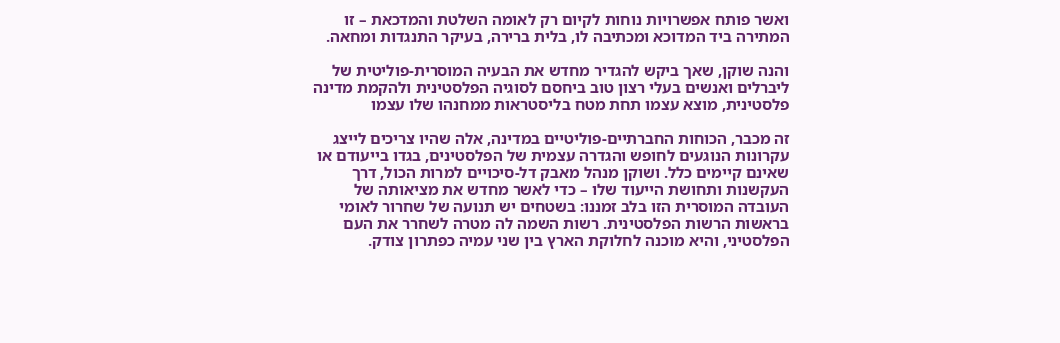ואשר פותח אפשרויות נוחות לקיום רק לאומה השלטת והמדכאת – זו המתירה ביד המדוכא ומכתיבה לו, בלית ברירה, בעיקר התנגדות ומחאה.

והנה שוקן, שאך ביקש להגדיר מחדש את הבעיה המוסרית-פוליטית של ליברלים ואנשים בעלי רצון טוב ביחסם לסוגיה הפלסטינית ולהקמת מדינה פלסטינית, מוצא עצמו תחת מטח בליסטראות ממחנהו שלו עצמו

זה מכבר, הכוחות החברתיים-פוליטיים במדינה, אלה שהיו צריכים לייצג עקרונות הנוגעים לחופש והגדרה עצמית של הפלסטינים, בגדו בייעודם או שאינם קיימים כלל. ושוקן מנהל מאבק דל-סיכויים למרות הכול, דרך העקשנות ותחושת הייעוד שלו – כדי לאשר מחדש את מציאותה של העובדה המוסרית הזו בלב זמננו: בשטחים יש תנועה של שחרור לאומי בראשות הרשות הפלסטינית. רשות השמה לה מטרה לשחרר את העם הפלסטיני, והיא מוכנה לחלוקת הארץ בין שני עמיה כפתרון צודק.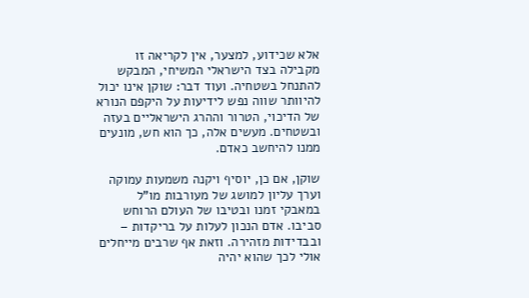אלא שכידוע, למצער, אין לקריאה זו מקבילה בצד הישראלי המשיחי, המבקש להתנחל בשטחיה. ועוד דבר: שוקן אינו יכול להיוותר שווה נפש לידיעות על היקפם הנורא של הדיכוי, הטרור וההרג הישראליים בעזה ובשטחים. מעשים אלה, כך הוא חש, מונעים ממנו להיחשב כאדם.

שוקן, אם כן, יוסיף ויקנה משמעות עמוקה וערך עליון למושג של מעורבות מו"ל במאבקי זמנו ובטיבו של העולם הרוחש סביבו. אדם הנכון לעלות על בריקדות – ובבדידות מזהירה. וזאת אף שרבים מייחלים אולי לכך שהוא יהיה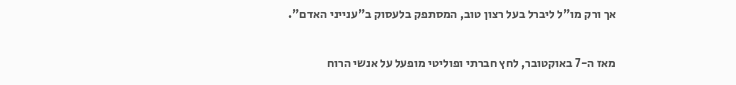אך ורק מו"ל ליברל בעל רצון טוב, המסתפק בלעסוק ב"ענייני האדם".

מאז ה-7 באוקטובר, לחץ חברתי ופוליטי מופעל על אנשי הרוח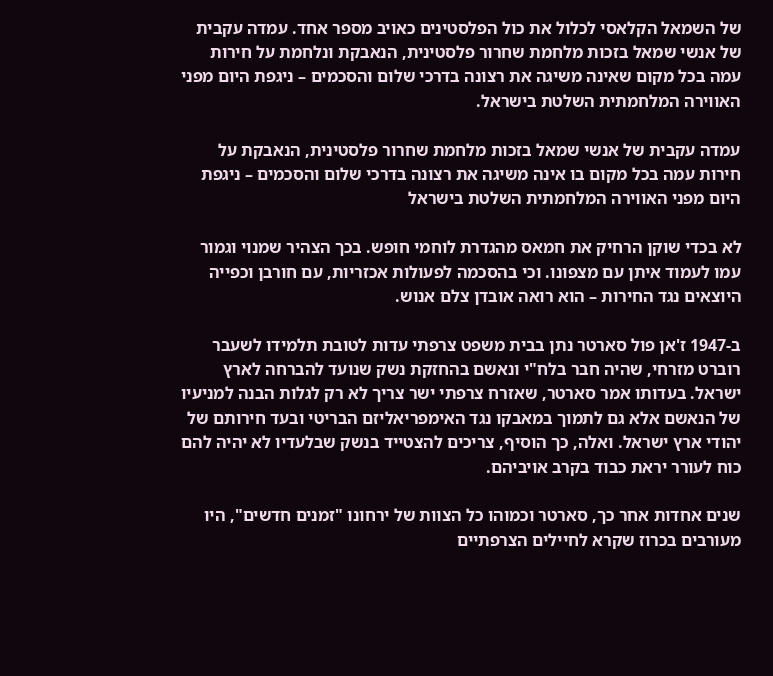של השמאל הקלאסי לכלול את כול הפלסטינים כאויב מספר אחד. עמדה עקבית של אנשי שמאל בזכות מלחמת שחרור פלסטינית, הנאבקת ונלחמת על חירות עמה בכל מקום שאינה משיגה את רצונה בדרכי שלום והסכמים – ניגפת היום מפני האווירה המלחמתית השלטת בישראל.

עמדה עקבית של אנשי שמאל בזכות מלחמת שחרור פלסטינית, הנאבקת על חירות עמה בכל מקום בו אינה משיגה את רצונה בדרכי שלום והסכמים – ניגפת היום מפני האווירה המלחמתית השלטת בישראל

לא בכדי שוקן הרחיק את חמאס מהגדרת לוחמי חופש. בכך הצהיר שמנוי וגמור עמו לעמוד איתן עם מצפונו. וכי בהסכמה לפעולות אכזריות, עם חורבן וכפייה היוצאים נגד החירות – הוא רואה אובדן צלם אנוש.

ב-1947 ז'אן פול סארטר נתן בבית משפט צרפתי עדות לטובת תלמידו לשעבר רוברט מזרחי, שהיה חבר בלח"י ונאשם בהחזקת נשק שנועד להברחה לארץ ישראל. בעדותו אמר סארטר, שאזרח צרפתי ישר צריך לא רק לגלות הבנה למניעיו של הנאשם אלא גם לתמוך במאבקו נגד האימפריאליזם הבריטי ובעד חירותם של יהודי ארץ ישראל. ואלה, כך הוסיף, צריכים להצטייד בנשק שבלעדיו לא יהיה להם כוח לעורר יראת כבוד בקרב אויביהם.

שנים אחדות אחר כך, סארטר וכמוהו כל הצוות של ירחונו "זמנים חדשים", היו מעורבים בכרוז שקרא לחיילים הצרפתיים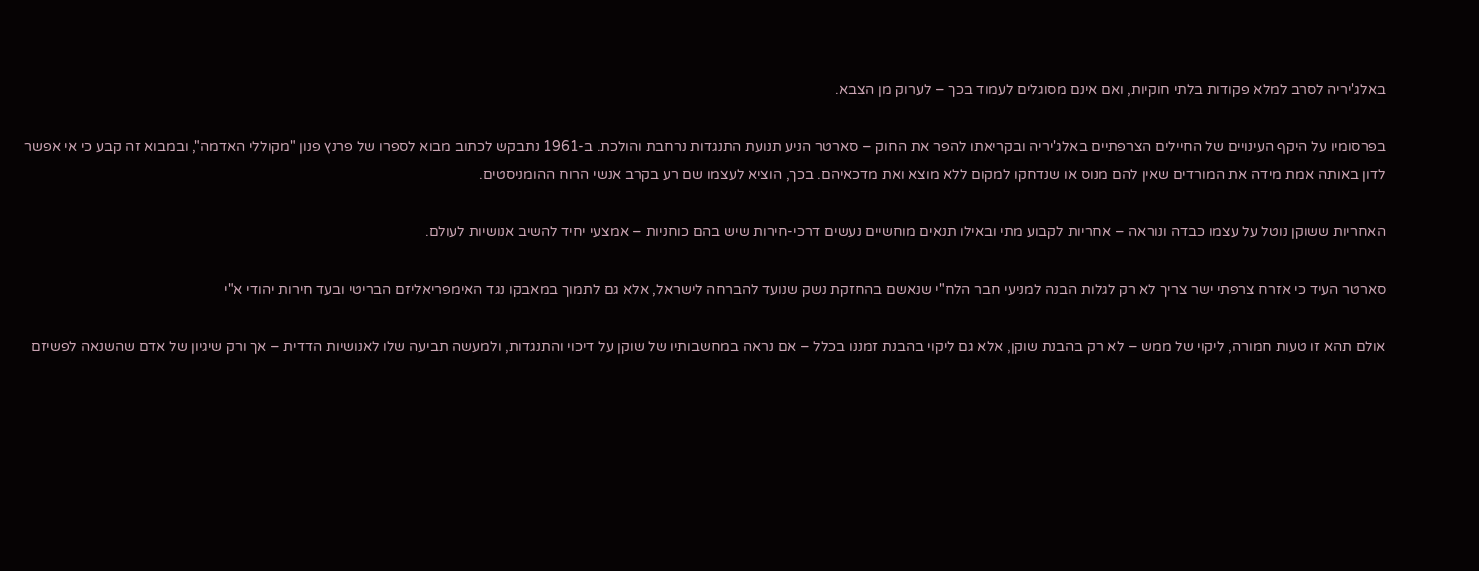באלג'יריה לסרב למלא פקודות בלתי חוקיות, ואם אינם מסוגלים לעמוד בכך – לערוק מן הצבא.

בפרסומיו על היקף העינויים של החיילים הצרפתיים באלג'יריה ובקריאתו להפר את החוק – סארטר הניע תנועת התנגדות נרחבת והולכת. ב-1961 נתבקש לכתוב מבוא לספרו של פרנץ פנון "מקוללי האדמה", ובמבוא זה קבע כי אי אפשר לדון באותה אמת מידה את המורדים שאין להם מנוס או שנדחקו למקום ללא מוצא ואת מדכאיהם. בכך, הוציא לעצמו שם רע בקרב אנשי הרוח ההומניסטים.

האחריות ששוקן נוטל על עצמו כבדה ונוראה – אחריות לקבוע מתי ובאילו תנאים מוחשיים נעשים דרכי-חירות שיש בהם כוחניות – אמצעי יחיד להשיב אנושיות לעולם.

סארטר העיד כי אזרח צרפתי ישר צריך לא רק לגלות הבנה למניעי חבר הלח"י שנאשם בהחזקת נשק שנועד להברחה לישראל, אלא גם לתמוך במאבקו נגד האימפריאליזם הבריטי ובעד חירות יהודי א"י

אולם תהא זו טעות חמורה, ליקוי של ממש – לא רק בהבנת שוקן, אלא גם ליקוי בהבנת זמננו בכלל – אם נראה במחשבותיו של שוקן על דיכוי והתנגדות, ולמעשה תביעה שלו לאנושיות הדדית – אך ורק שיגיון של אדם שהשנאה לפשיזם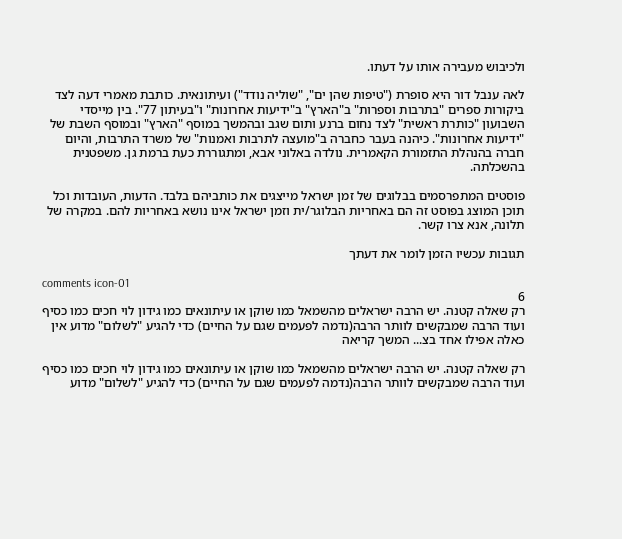ולכיבוש מעבירה אותו על דעתו.

לאה ענבל דור היא סופרת ("טיפות שהן ים", "שוליה נודד") ועיתונאית. כותבת מאמרי דעה לצד ביקורות ספרים "בתרבות וספרות" ב"הארץ" ב"ידיעות אחרונות" ו"בעיתון 77". בין מייסדי השבועון "כותרת ראשית" לצד נחום ברנע ותום שגב ובהמשך במוסף "הארץ" ובמוסף השבת של "ידיעות אחרונות". כיהנה בעבר כחברה ב"מועצה לתרבות ואמנות" של משרד התרבות, והיום חברה בהנהלת התזמורת הקאמרית. נולדה באלוני אבא, ומתגוררת כעת ברמת גן. משפטנית בהשכלתה.

פוסטים המתפרסמים בבלוגים של זמן ישראל מייצגים את כותביהם בלבד. הדעות, העובדות וכל תוכן המוצג בפוסט זה הם באחריות הבלוגר/ית וזמן ישראל אינו נושא באחריות להם. במקרה של תלונה, אנא צרו קשר.

תגובות עכשיו הזמן לומר את דעתך

comments icon-01
6
רק שאלה קטנה. יש הרבה ישראלים מהשמאל כמו שוקן או עיתונאים כמו גידון לוי חכים כמו כסיף ועוד הרבה שמבקשים לוותר הרבה(נדמה לפעמים שגם על החיים) כדי להגיע "לשלום" מדוע אין כאלה אפילו אחד בצ... המשך קריאה

רק שאלה קטנה. יש הרבה ישראלים מהשמאל כמו שוקן או עיתונאים כמו גידון לוי חכים כמו כסיף ועוד הרבה שמבקשים לוותר הרבה(נדמה לפעמים שגם על החיים) כדי להגיע "לשלום" מדוע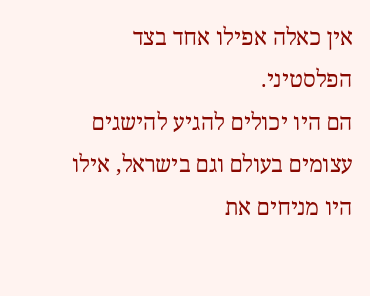אין כאלה אפילו אחד בצד הפלסטיני.
הם היו יכולים להגיע להישגים עצומים בעולם וגם בישראל, אילו היו מניחים את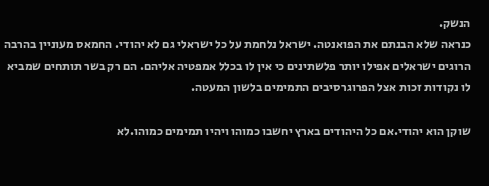הנשק.
כנראה שלא הבנתם את הפואנטה. ישראל נלחמת על כל ישראלי גם לא יהודי. החמאס מעוניין בהרבה הרוגים ישראלים אפילו יותר פלשתינים כי אין לו בכלל אמפטיה אליהם. הם רק בשר תותחים שמביא לו נקודות זכות אצל הפרוגרסיבים התמימים בלשון המעטה.

שוקן הוא יהודי.אם כל היהודים בארץ יחשבו כמוהו ויהיו תמימים כמוהו.לא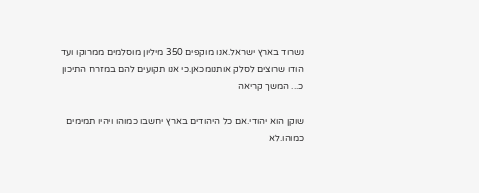נשרוד בארץ ישראל.אנו מוקפים 350 מיליון מוסלמים ממרוקו ועד הודו שרוצים לסלק אותנומכאן.כי אנו תקועים להם במזרח התיכון כ... המשך קריאה

שוקן הוא יהודי.אם כל היהודים בארץ יחשבו כמוהו ויהיו תמימים כמוהו.לא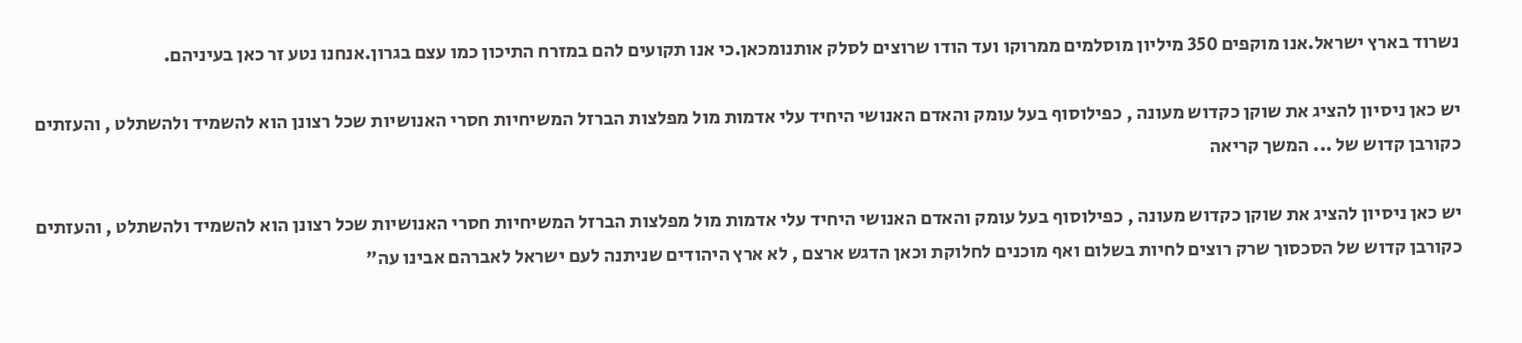נשרוד בארץ ישראל.אנו מוקפים 350 מיליון מוסלמים ממרוקו ועד הודו שרוצים לסלק אותנומכאן.כי אנו תקועים להם במזרח התיכון כמו עצם בגרון.אנחנו נטע זר כאן בעיניהם.

יש כאן ניסיון להציג את שוקן כקדוש מעונה , כפילוסוף בעל עומק והאדם האנושי היחיד עלי אדמות מול מפלצות הברזל המשיחיות חסרי האנושיות שכל רצונן הוא להשמיד ולהשתלט , והעזתים כקורבן קדוש של ... המשך קריאה

יש כאן ניסיון להציג את שוקן כקדוש מעונה , כפילוסוף בעל עומק והאדם האנושי היחיד עלי אדמות מול מפלצות הברזל המשיחיות חסרי האנושיות שכל רצונן הוא להשמיד ולהשתלט , והעזתים כקורבן קדוש של הסכסוך שרק רוצים לחיות בשלום ואף מוכנים לחלוקת וכאן הדגש ארצם , לא ארץ היהודים שניתנה לעם ישראל לאברהם אבינו עה"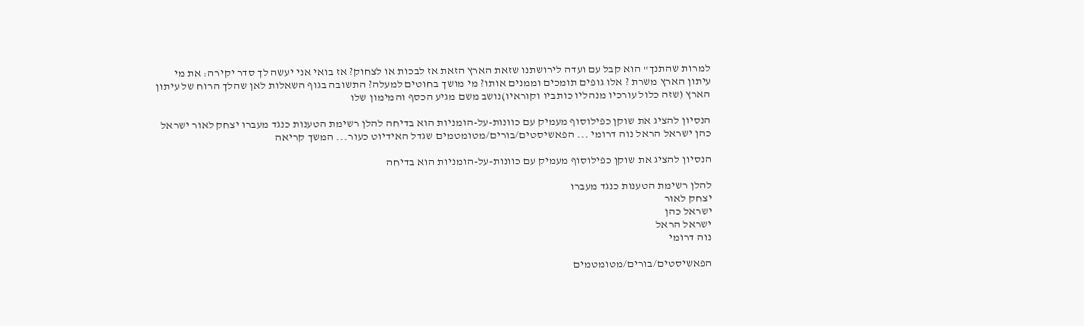למרות שהתנך" הוא קבל עם ועדה לירושתנו שזאת הארץ הזאת אז לבכות או לצחוק? אז בואי אני יעשה לך סדר יקירה: את מי עיתון הארץ משרת ? אלו גופים תומכים וממנים אותו? מי מושך בחוטים למעלה? התשובה בגוף השאלות לאן שהלך הרוח של עיתון הארץ (שזה כלול עורכיו מנהליו כותביו וקוראיו)נושב משם מגיע הכסף והמימון שלו

הנסיון להציג את שוקן כפילוסוף מעמיק עם כוונות-על-הומניות הוא בדיחה להלן רשימת הטענות כנגד מעברו יצחק לאור ישראל כהן ישראל הראל נוה דרומי ... הפאשיסטים/בורים/מטומטמים שגדל האידיוט כעור... המשך קריאה

הנסיון להציג את שוקן כפילוסוף מעמיק עם כוונות-על-הומניות הוא בדיחה

להלן רשימת הטענות כנגד מעברו
יצחק לאור
ישראל כהן
ישראל הראל
נוה דרומי

הפאשיסטים/בורים/מטומטמים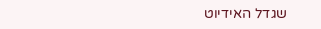שגדל האידיוט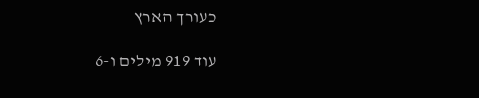כעורך הארץ

עוד 919 מילים ו-6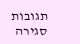תגובות
סגירה